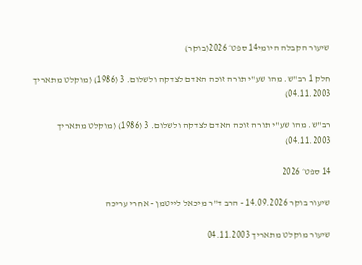שיעור הקבלה היומי14 ספט׳ 2026(בוקר)

חלק 1 רב"ש. מהו שע"י תורה זוכה האדם לצדקה ולשלום. 3 (1986) (מוקלט מתאריך 04.11.2003)

רב"ש. מהו שע"י תורה זוכה האדם לצדקה ולשלום. 3 (1986) (מוקלט מתאריך 04.11.2003)

14 ספט׳ 2026

שיעור בוקר 14.09.2026 - הרב ד"ר מיכאל לייטמן - אחרי עריכה

שיעור מוקלט מתאריך 04.11.2003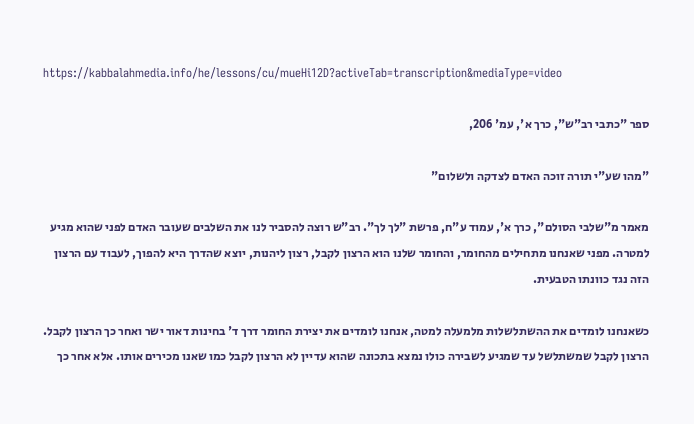https://kabbalahmedia.info/he/lessons/cu/mueHi12D?activeTab=transcription&mediaType=video

ספר "כתבי רב"ש", כרך א', עמ' 206,

"מהו שע"י תורה זוכה האדם לצדקה ולשלום"

מאמר מ"שלבי הסולם", כרך א', עמוד ע"ח, פרשת "לך לך". רב"ש רוצה להסביר לנו את השלבים שעובר האדם לפני שהוא מגיע למטרה. מפני שאנחנו מתחילים מהחומר, והחומר שלנו הוא הרצון לקבל, רצון ליהנות, יוצא שהדרך היא להפוך, לעבוד עם הרצון הזה נגד כוונתו הטבעית.

כשאנחנו לומדים את ההשתלשלות מלמעלה למטה, אנחנו לומדים את יצירת החומר דרך ד' בחינות דאור ישר ואחר כך הרצון לקבל. הרצון לקבל שמשתלשל עד שמגיע לשבירה כולו נמצא בתכונה שהוא עדיין לא הרצון לקבל כמו שאנו מכירים אותו. אלא אחר כך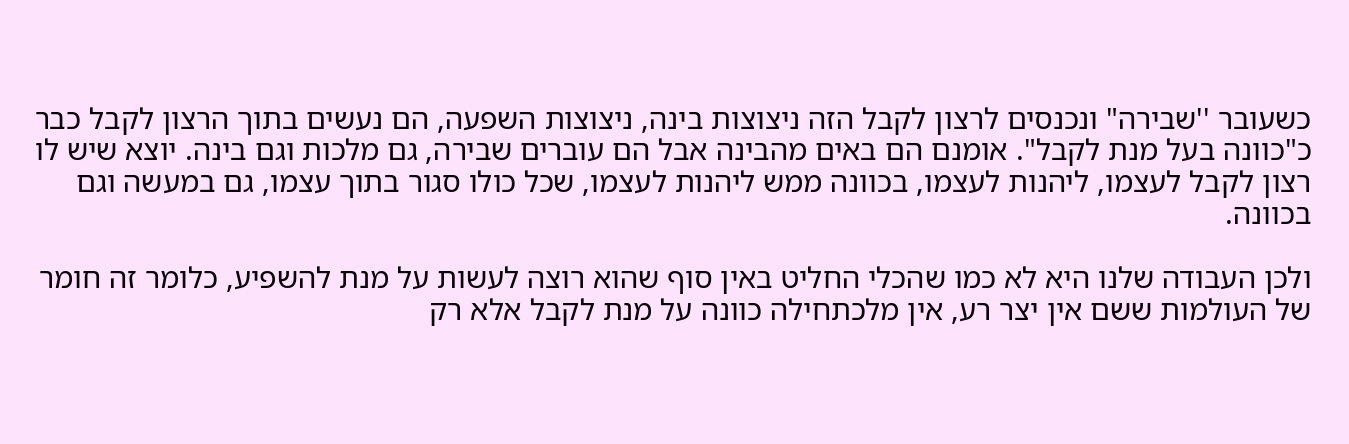כשעובר ''שבירה" ונכנסים לרצון לקבל הזה ניצוצות בינה, ניצוצות השפעה, הם נעשים בתוך הרצון לקבל כבר כ"כוונה בעל מנת לקבל". אומנם הם באים מהבינה אבל הם עוברים שבירה, גם מלכות וגם בינה. יוצא שיש לו רצון לקבל לעצמו, ליהנות לעצמו, בכוונה ממש ליהנות לעצמו, שכל כולו סגור בתוך עצמו, גם במעשה וגם בכוונה.

ולכן העבודה שלנו היא לא כמו שהכלי החליט באין סוף שהוא רוצה לעשות על מנת להשפיע, כלומר זה חומר של העולמות ששם אין יצר רע, אין מלכתחילה כוונה על מנת לקבל אלא רק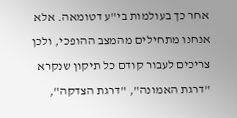אחר כך בעולמות בי"ע דטומאה. אלא אנחנו מתחילים מהמצב ההופכי, ולכן צריכים לעבור קודם כל תיקון שנקרא "דרגת האמונה", "דרגת הצדקה",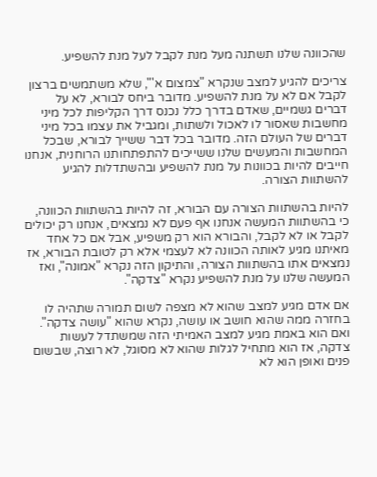שהכוונה שלנו תשתנה מעל מנת לקבל לעל מנת להשפיע.

צריכים להגיע למצב שנקרא "צמצום א'", שלא משתמשים ברצון לקבל אם לא על מנת להשפיע. מדובר ביחס לבורא, לא על דברים גשמיים, שאדם בדרך כלל נכנס דרך הקליפות לכל מיני מחשבות שאסור לו לאכול ולשתות, ומגביל את עצמו בכל מיני דברים של העולם הזה. מדובר בכל דבר ששייך לבורא, שבכל המחשבות והמעשים שלנו ששייכים להתפתחותנו הרוחנית, אנחנו חייבים להיות בכוונות על מנת להשפיע ובהשתדלות להגיע להשתוות הצורה.

להיות בהשתוות הצורה עם הבורא, זה להיות בהשתוות הכוונה, כי בהשתוות המעשה אנחנו אף פעם לא נמצאים, אנחנו רק יכולים לקבל או לא לקבל, והבורא הוא רק משפיע, אבל אם כל אחד מאיתנו מגיע לאותה הכוונה לא לעצמי אלא רק לטובת הבורא, אז נמצאים אתו בהשתוות הצורה, והתיקון הזה נקרא "אמונה", ואז המעשה שלנו על מנת להשפיע נקרא "צדקה".

אם אדם מגיע למצב שהוא לא מצפה לשום תמורה שתהיה לו בחזרה ממה שהוא חושב או עושה, נקרא שהוא "עושה צדקה". ואם הוא באמת מגיע למצב האמיתי הזה שמשתדל לעשות צדקה, אז הוא מתחיל לגלות שהוא לא מסוגל, לא רוצה, שבשום פנים ואופן הוא לא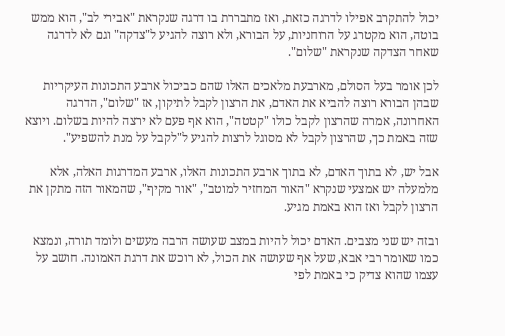יכול להתקרב אפילו לדרגה כזאת, ואז מתבררת בו דרגה שנקראת "אבירי לב", הוא ממש בוטה, הוא מקטרג על הרוחניות, על הבורא, ולא רוצה להגיע ל"צדקה" וגם לא לדרגה שאחר הצדקה שנקראת "שלום".

לכן אומר בעל הסולם, מארבעת מלאכים האלו שהם כביכול ארבע התכונות העיקריות שבהן הבורא רוצה להביא את האדם, את הרצון לקבל לתיקון, אז "שלום", הדרגה האחרונה, אמרה שהרצון לקבל כולו "קטטה", הוא אף פעם לא ירצה להיות בשלום. ויוצא שזה באמת כך, שהרצון לקבל לא מסוגל לרצות להגיע ל"לקבל על מנת להשפיע".

אבל יש, לא בתוך האדם, לא בתוך ארבע התכונות האלו, ארבע המדרגות האלה, אלא מלמעלה יש אמצעי שנקרא "האור המחזיר למוטב", "אור מקיף", שהמאור הזה מתקן את הרצון לקבל ואז הוא באמת מגיע.

ובזה יש שני מצבים. האדם יכול להיות במצב שעושה הרבה מעשים ולומד תורה, ונמצא כמו שאומר רבי אבא, שעל אף שעושה את הכול, לא רוכש את דרגת האמונה. חושב על עצמו שהוא צדיק כי באמת לפי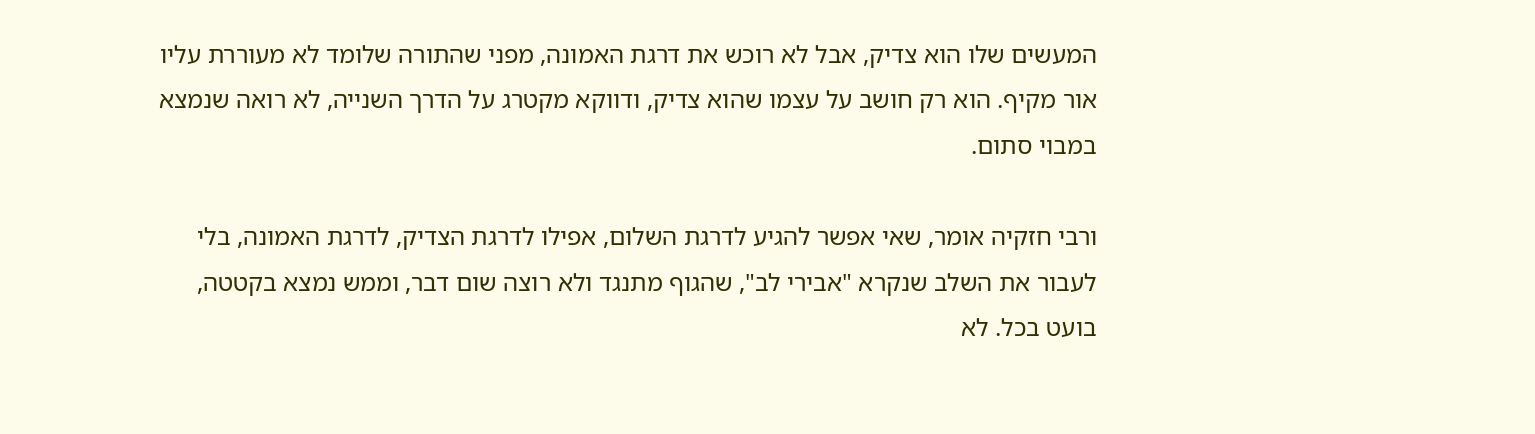המעשים שלו הוא צדיק, אבל לא רוכש את דרגת האמונה, מפני שהתורה שלומד לא מעוררת עליו אור מקיף. הוא רק חושב על עצמו שהוא צדיק, ודווקא מקטרג על הדרך השנייה, לא רואה שנמצא במבוי סתום.

ורבי חזקיה אומר, שאי אפשר להגיע לדרגת השלום, אפילו לדרגת הצדיק, לדרגת האמונה, בלי לעבור את השלב שנקרא "אבירי לב", שהגוף מתנגד ולא רוצה שום דבר, וממש נמצא בקטטה, בועט בכל. לא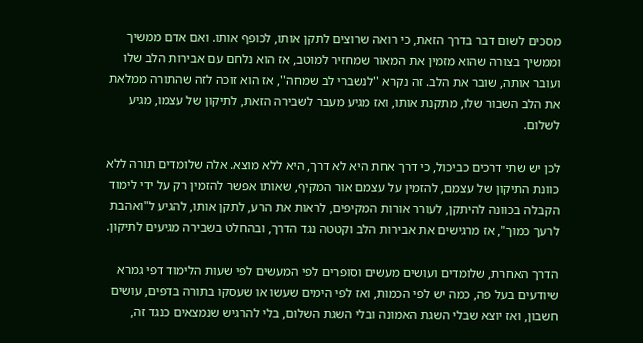מסכים לשום דבר בדרך הזאת, כי רואה שרוצים לתקן אותו, לכופף אותו. ואם אדם ממשיך וממשיך בצורה שהוא מזמין את המאור שמחזיר למוטב, אז הוא נלחם עם אבירות הלב שלו ועובר אותה, שובר את הלב. זה נקרא ''לנשברי לב שמחה'', אז הוא זוכה לזה שהתורה ממלאת את הלב השבור שלו, מתקנת אותו, ואז מגיע מעבר לשבירה הזאת, לתיקון של עצמו, מגיע לשלום.

לכן יש שתי דרכים כביכול, כי דרך אחת היא לא דרך, היא ללא מוצא. אלה שלומדים תורה ללא כוונת התיקון של עצמם, להזמין על עצמם אור המקיף, שאותו אפשר להזמין רק על ידי לימוד הקבלה בכוונה להיתקן, לעורר אורות המקיפים, לראות את הרע, לתקן אותו, להגיע ל"ואהבת לרעך כמוך", אז מרגישים את אבירות הלב וקטטה נגד הדרך, ובהחלט בשבירה מגיעים לתיקון.

הדרך האחרת, שלומדים ועושים מעשים וסופרים לפי המעשים לפי שעות הלימוד דפי גמרא שיודעים בעל פה, כמה יש לפי הכמות, ואז לפי הימים שעשו או שעסקו בתורה בדפים, עושים חשבון, ואז יוצא שבלי השגת האמונה ובלי השגת השלום, בלי להרגיש שנמצאים כנגד זה,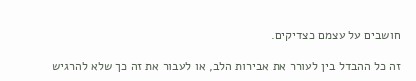חושבים על עצמם כצדיקים.

זה כל ההבדל בין לעורר את אבירות הלב, או לעבור את זה כך שלא להרגיש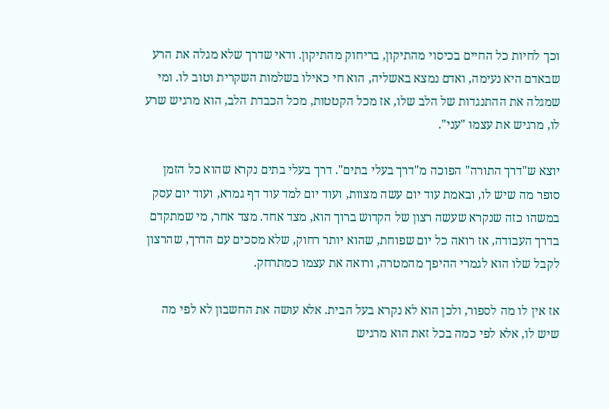וכך לחיות כל החיים בכיסוי מהתיקון, בריחוק מהתיקון. ודאי שדרך שלא מגלה את הרע שבאדם היא נעימה, ואדם נמצא באשליה, הוא חי כאילו בשלמות השקרית וטוב לו. ומי שמגלה את ההתנגדות של הלב שלו, אז מכל הקטטות, מכל הכבדת הלב, הוא מרגיש שרע לו, מרגיש את עצמו "עני".

יוצא ש"דרך התורה" הפוכה מ"דרך בעלי בתים". דרך בעלי בתים נקרא שהוא כל הזמן סופר מה שיש לו, ובאמת עוד יום עשה מצוות, ועוד יום למד עוד דף גמרא, ועוד יום עסק במשהו כזה שנקרא שעשה רצון של הקדוש ברוך הוא, מצד אחד. מצד אחר, מי שמתקדם בדרך העבודה, אז רואה כל יום שפוחת, שהוא יותר רחוק, שלא מסכים עם הדרך, שהרצון לקבל שלו הוא לגמרי ההיפך מהמטרה, ורואה את עצמו כמתרחק.

אז אין לו מה לספור, ולכן הוא לא נקרא בעל הבית. אלא עושה את החשבון לא לפי מה שיש לו, אלא לפי כמה בכל זאת הוא מרגיש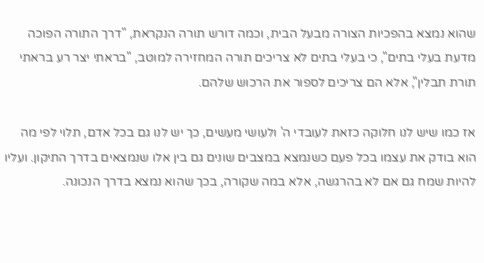שהוא נמצא בהפכיות הצורה מבעל הבית, וכמה דורש תורה הנקראת, "דרך התורה הפוכה מדעת בעלי בתים", כי בעלי בתים לא צריכים תורה המחזירה למוטב, "בראתי יצר רע בראתי תורת תבלין", אלא הם צריכים לספור את הרכוש שלהם.

אז כמו שיש לנו חלוקה כזאת לעובדי ה' ולעושי מעשים, כך יש לנו גם בכל אדם, תלוי לפי מה הוא בודק את עצמו בכל פעם כשנמצא במצבים שונים גם בין אלו שנמצאים בדרך התיקון. ועליו להיות שמח גם אם לא בהרגשה, אלא במה שקורה, בכך שהוא נמצא בדרך הנכונה.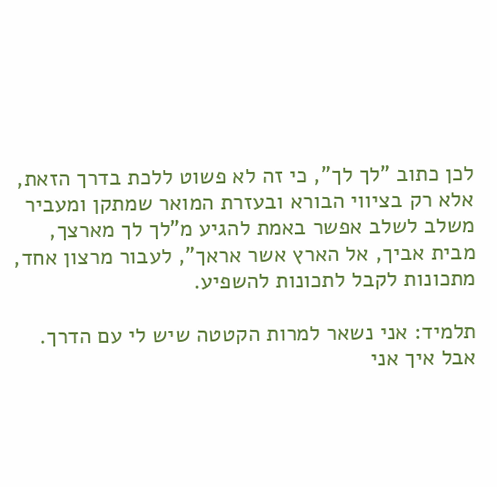לכן כתוב "לך לך", כי זה לא פשוט ללכת בדרך הזאת, אלא רק בציווי הבורא ובעזרת המואר שמתקן ומעביר משלב לשלב אפשר באמת להגיע מ"לך לך מארצך, מבית אביך, אל הארץ אשר אראך", לעבור מרצון אחד, מתכונות לקבל לתכונות להשפיע.

תלמיד: אני נשאר למרות הקטטה שיש לי עם הדרך. אבל איך אני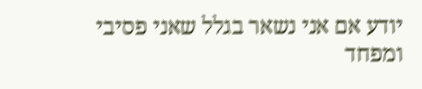יודע אם אני נשאר בגלל שאני פסיבי ומפחד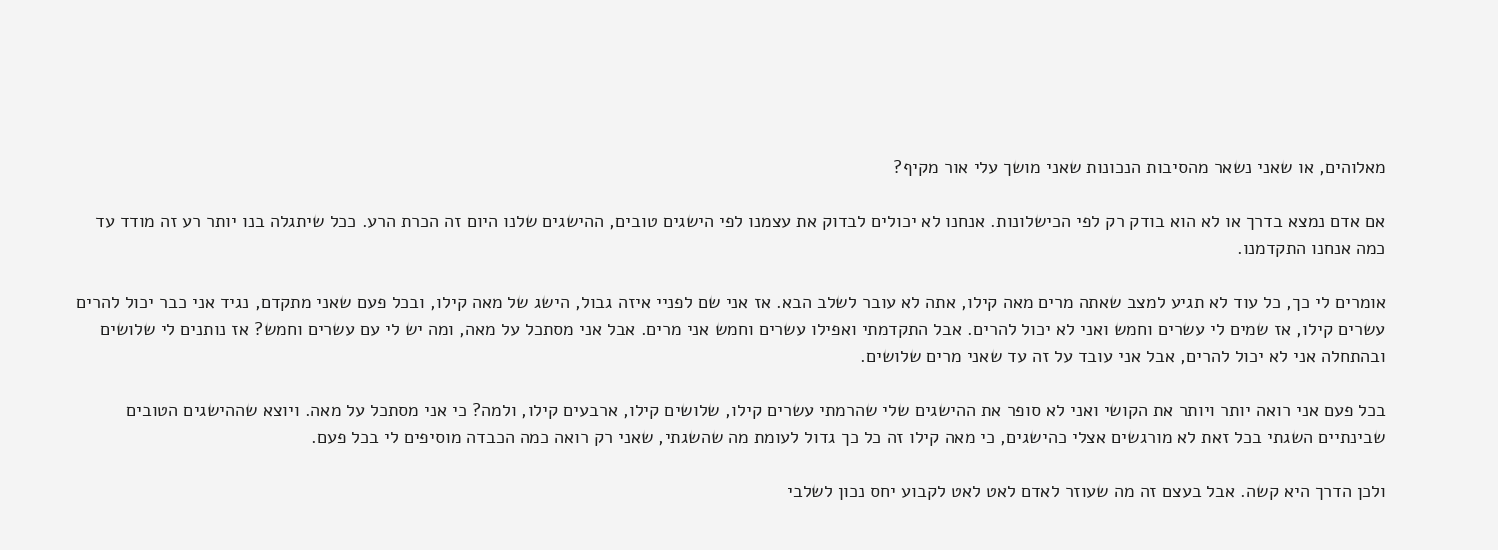מאלוהים, או שאני נשאר מהסיבות הנכונות שאני מושך עלי אור מקיף?

אם אדם נמצא בדרך או לא הוא בודק רק לפי הכישלונות. אנחנו לא יכולים לבדוק את עצמנו לפי הישגים טובים, ההישגים שלנו היום זה הכרת הרע. ככל שיתגלה בנו יותר רע זה מודד עד כמה אנחנו התקדמנו.

אומרים לי כך, כל עוד לא תגיע למצב שאתה מרים מאה קילו, אתה לא עובר לשלב הבא. אז אני שם לפניי איזה גבול, הישג של מאה קילו, ובכל פעם שאני מתקדם, נגיד אני כבר יכול להרים עשרים קילו, אז שמים לי עשרים וחמש ואני לא יכול להרים. אבל התקדמתי ואפילו עשרים וחמש אני מרים. אבל אני מסתכל על מאה, ומה יש לי עם עשרים וחמש? אז נותנים לי שלושים ובהתחלה אני לא יכול להרים, אבל אני עובד על זה עד שאני מרים שלושים.

בכל פעם אני רואה יותר ויותר את הקושי ואני לא סופר את ההישגים שלי שהרמתי עשרים קילו, שלושים קילו, ארבעים קילו, ולמה? כי אני מסתכל על מאה. ויוצא שההישגים הטובים שבינתיים השגתי בכל זאת לא מורגשים אצלי כהישגים, כי מאה קילו זה כל כך גדול לעומת מה שהשגתי, שאני רק רואה כמה הכבדה מוסיפים לי בכל פעם.

ולכן הדרך היא קשה. אבל בעצם זה מה שעוזר לאדם לאט לאט לקבוע יחס נכון לשלבי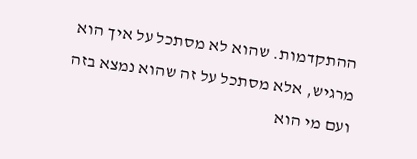ההתקדמות. שהוא לא מסתכל על איך הוא מרגיש, אלא מסתכל על זה שהוא נמצא בזה ועם מי הוא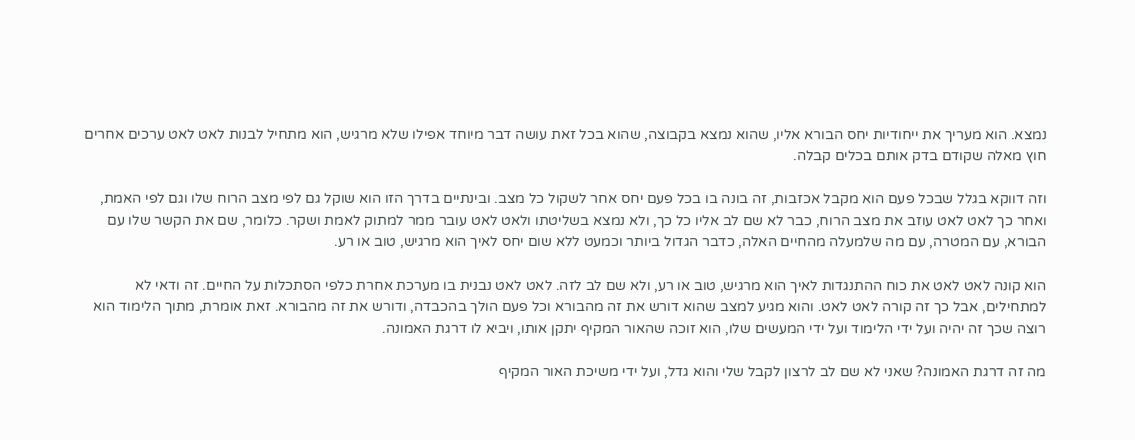נמצא. הוא מעריך את ייחודיות יחס הבורא אליו, שהוא נמצא בקבוצה, שהוא בכל זאת עושה דבר מיוחד אפילו שלא מרגיש, הוא מתחיל לבנות לאט לאט ערכים אחרים חוץ מאלה שקודם בדק אותם בכלים קבלה.

וזה דווקא בגלל שבכל פעם הוא מקבל אכזבות, זה בונה בו בכל פעם יחס אחר לשקול כל מצב. ובינתיים בדרך הזו הוא שוקל גם לפי מצב הרוח שלו וגם לפי האמת, ואחר כך לאט לאט עוזב את מצב הרוח, כבר לא שם לב אליו כל כך, ולא נמצא בשליטתו ולאט לאט עובר ממר למתוק לאמת ושקר. כלומר, שם את הקשר שלו עם הבורא, עם המטרה, עם מה שלמעלה מהחיים האלה, כדבר הגדול ביותר וכמעט ללא שום יחס לאיך הוא מרגיש, טוב או רע.

הוא קונה לאט לאט את כוח ההתנגדות לאיך הוא מרגיש, טוב או רע, ולא שם לב לזה. לאט לאט נבנית בו מערכת אחרת כלפי הסתכלות על החיים. זה ודאי לא למתחילים, אבל כך זה קורה לאט לאט. והוא מגיע למצב שהוא דורש את זה מהבורא וכל פעם הולך בהכבדה, ודורש את זה מהבורא. זאת אומרת, מתוך הלימוד הוא רוצה שכך זה יהיה ועל ידי הלימוד ועל ידי המעשים שלו, הוא זוכה שהאור המקיף יתקן אותו, ויביא לו דרגת האמונה.

מה זה דרגת האמונה? שאני לא שם לב לרצון לקבל שלי והוא גדל, ועל ידי משיכת האור המקיף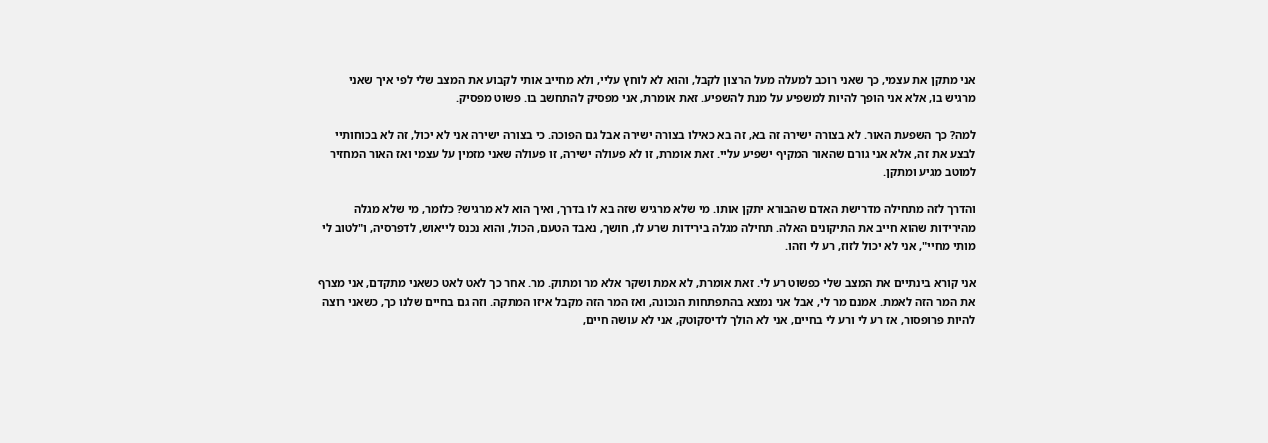אני מתקן את עצמי, כך שאני רוכב למעלה מעל הרצון לקבל, והוא לא לוחץ עליי, ולא מחייב אותי לקבוע את המצב שלי לפי איך שאני מרגיש בו, אלא אני הופך להיות למשפיע על מנת להשפיע. זאת אומרת, אני מפסיק להתחשב בו. פשוט מפסיק.

למה? כך השפעת האור. לא בצורה ישירה זה בא, זה בא כאילו בצורה ישירה אבל גם הפוכה. כי בצורה ישירה אני לא יכול, זה לא בכוחותיי לבצע את זה, אלא אני גורם שהאור המקיף ישפיע עליי. זאת אומרת, זו לא פעולה ישירה, זו פעולה שאני מזמין על עצמי ואז האור המחזיר למוטב מגיע ומתקן.

והדרך לזה מתחילה מדרישת האדם שהבורא יתקן אותו. מי שלא מרגיש שזה בא לו בדרך, ואיך הוא לא מרגיש? כלומר, מי שלא מגלה מהירידות שהוא חייב את התיקונים האלה. תחילה מגלה בירידות שרע לו, חושך, נאבד הטעם, הכול, והוא נכנס לייאוש, לדפרסיה, ו"לטוב לי מותי מחיי", אני לא יכול לזוז, רע לי וזהו.

אני קורא בינתיים את המצב שלי כפשוט רע לי. זאת אומרת, לא אמת ושקר אלא מר ומתוק. מר. אחר כך לאט לאט כשאני מתקדם, אני מצרף את המר הזה לאמת. אמנם מר לי, אבל אני נמצא בהתפתחות הנכונה, ואז המר הזה מקבל איזו המתקה. וזה גם בחיים שלנו כך, כשאני רוצה להיות פרופסור, אז רע לי ורע לי בחיים, אני לא הולך לדיסקוטק, אני לא עושה חיים,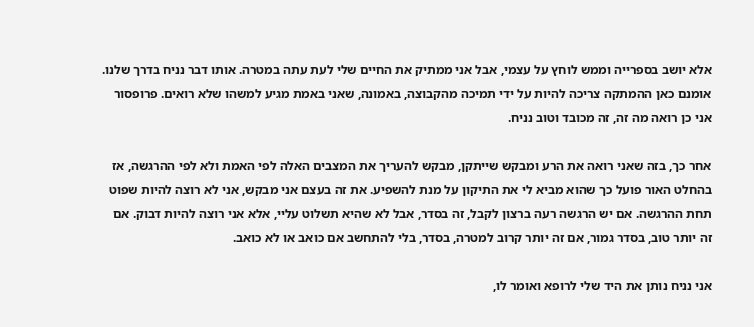אלא יושב בספרייה וממש לוחץ על עצמי, אבל אני ממתיק את החיים שלי לעת עתה במטרה. אותו דבר נניח בדרך שלנו. אומנם כאן ההמתקה צריכה להיות על ידי תמיכה מהקבוצה, באמונה, שאני באמת מגיע למשהו שלא רואים. פרופסור אני כן רואה מה זה, זה מכובד וטוב נניח.

אחר כך, בזה שאני רואה את הרע ומבקש שייתקן, מבקש להעריך את המצבים האלה לפי האמת ולא לפי ההרגשה, אז בהחלט האור פועל כך שהוא מביא לי את התיקון על מנת להשפיע. את זה בעצם אני מבקש, אני לא רוצה להיות שפוט תחת ההרגשה. אם יש הרגשה רעה ברצון לקבל, זה בסדר, אבל לא שהיא תשלוט עליי, אלא אני רוצה להיות דבוק. אם זה יותר טוב, בסדר גמור, אם זה יותר קרוב למטרה, בסדר, בלי להתחשב אם כואב או לא כואב.

אני נניח נותן את היד שלי לרופא ואומר לו,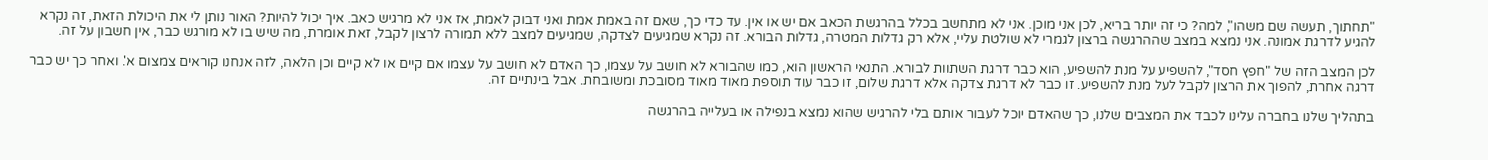"תחתוך, תעשה שם משהו", למה? כי זה יותר בריא, לכן אני מוכן. אני לא מתחשב בכלל בהרגשת הכאב אם יש או אין. עד כדי כך, שאם זה באמת אמת ואני דבוק לאמת, אז אני לא מרגיש כאב. איך יכול להיות? האור נותן לי את היכולת הזאת, זה נקרא להגיע לדרגת אמונה. אני נמצא במצב שההרגשה ברצון לגמרי לא שולטת עליי, אלא רק גדלות המטרה, גדלות הבורא. זה נקרא שמגיעים לצדקה, שמגיעים למצב ללא תמורה לרצון לקבל, זאת אומרת, מה שיש בו לא מורגש כבר, אין חשבון על זה.

לכן המצב הזה של "חפץ חסד", להשפיע על מנת להשפיע, הוא כבר דרגת השתוות לבורא. התנאי הראשון הוא, כמו שהבורא לא חושב על עצמו, כך האדם לא חושב על עצמו אם קיים או לא קיים וכן הלאה, לזה אנחנו קוראים צמצום א'. ואחר כך יש כבר דרגה אחרת, להפוך את הרצון לקבל לעל מנת להשפיע. זו כבר לא דרגת צדקה אלא דרגת שלום, זו כבר עוד תוספת מאוד מאוד מסובכת ומשובחת. אבל בינתיים זה.

בתהליך שלנו בחברה עלינו לכבד את המצבים שלנו, כך שהאדם יוכל לעבור אותם בלי להרגיש שהוא נמצא בנפילה או בעלייה בהרגשה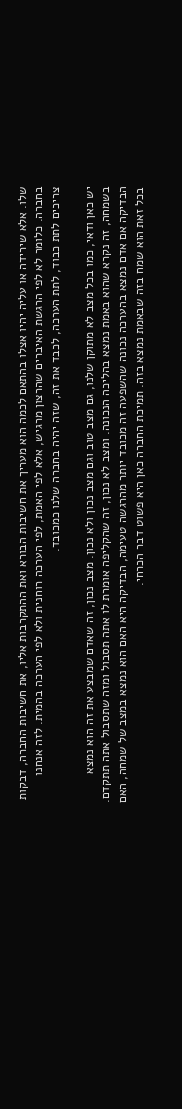שלו. אלא שירידה או עליה יהיו אצלו בהתאם לכמה הוא מעריך את חשיבות הבורא ואת ההתקרבות אליו, את חשיבות החברה, דבקות בחברה. כלומר לא לפי הרגשת האיברים שהרצון מרגיש, אלא לפי האמת, לפי הערכה רוחנית ולא לפי הערכה בהמית. לזה אנחנו צריכים לתת כבוד, לתת הערכה, לכבד את זה, שזה יהיה בחברה שלנו כמכובד.

יש כאן ודאי, כמו בכל מצב לא מתוקן שלנו, גם מצב טוב וגם מצב נכון ולא נכון. מצב נכון, זה שאדם שמבצע את זה הוא נמצא בשמחה, זה נקרא שהוא באמת נמצא בהליכה הנכונה. ומצב לא נכון, זה שהקליפה אומרת לו אתה תסבול ומזה שתסבול אתה תתקדם. הבדיקה אם אדם נמצא בהערכה נכונה שהשפעה זה מכובד יותר מהרגשה טעימה, הבדיקה היא האם הוא נמצא במצב של שמחה, האם בכל זאת הוא שמח בזה שבאמת נמצא בזה. תמיכת החברה כאן היא פשוט דבר הכרחי.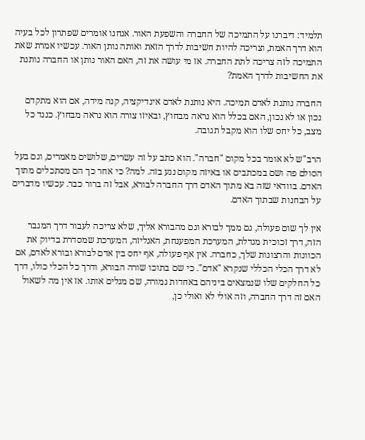תלמיד: דיברנו על התמיכה של החברה והשפעת האור. אנחנו אומרים שפתרון לכל בעיה הוא דרך האמת, וצריכה להיות חשיבות לדרך הזאת ואותה נותן האור. עכשיו אמרת שאת התמיכה לזה צריכה לתת החברה. אז מי עושה את זה, האם האור נותן או החברה נותנת את החשיבות לדרך האמת?

החברה נותנת לאדם תמיכה. היא נותנת לאדם אינדיקציה, קנה מידה, אם הוא מתקדם נכון או לא נכון, האם בכלל הוא נראה מבחוץ, ובאיזו צורה הוא נראה מבחוץ. כנגד כל מצב, כל יחס שלו הוא מקבל תגובה.

הרב"ש לא אומר בכל מקום "חברה". הוא כתב על זה עשרים, שלושים מאמרים, וגם בעל הסולם פה ושם במכתבים או באיזה מקום נגע בזה. למה? כי אחר כך הם מסתכלים מתוך האדם. בוודאי שזה בא מתוך האדם דרך החברה לבורא, אבל זה ברור כבר. עכשיו מדברים על הבחנות שבתוך האדם.

אין לך שום פעולה, גם ממך לבורא וגם מהבורא אליך, שלא צריכה לעבור דרך המגבר הזה, דרך זכוכית מגדלת, המערכת המפענחת, האנליזה, המערכת שמסדרת בדיוק את הכוונות והרצונות שלך, כחברה. אין אף פעולה, אף יחס בין אדם לבורא ובורא לאדם, אם לא דרך הכלי הכללי שנקרא "אדם". כי שם בתוכו שורה הבורא, ודרך כל הכלי כולו, דרך כל החלקים שלו שנמצאים ביניהם באחדות גמורה, שם מגלים אותו. אז אין מה לשאול האם זה דרך החברה, וזה אולי לא ואולי כן,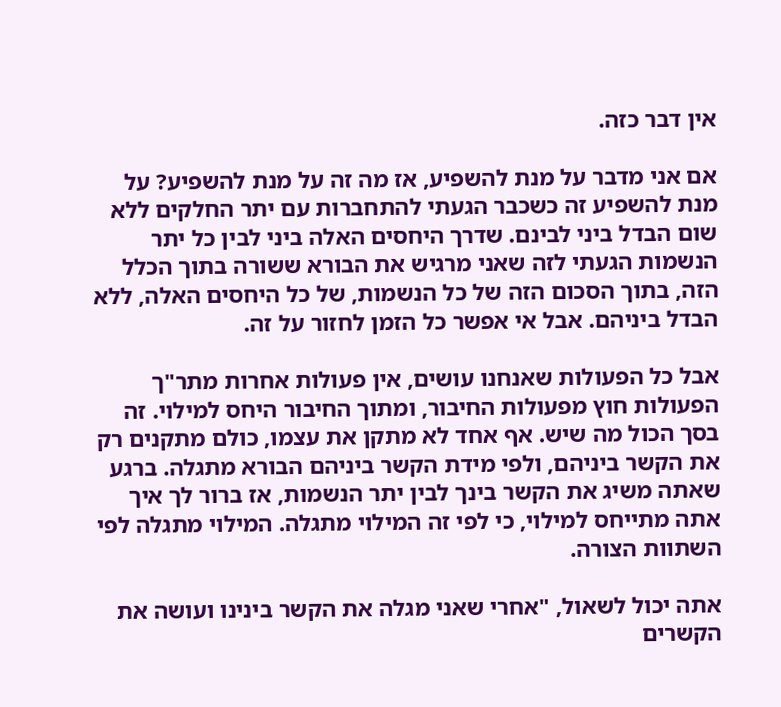אין דבר כזה.

אם אני מדבר על מנת להשפיע, אז מה זה על מנת להשפיע? על מנת להשפיע זה כשכבר הגעתי להתחברות עם יתר החלקים ללא שום הבדל ביני לבינם. שדרך היחסים האלה ביני לבין כל יתר הנשמות הגעתי לזה שאני מרגיש את הבורא ששורה בתוך הכלל הזה, בתוך הסכום הזה של כל הנשמות, של כל היחסים האלה, ללא הבדל ביניהם. אבל אי אפשר כל הזמן לחזור על זה.

אבל כל הפעולות שאנחנו עושים, אין פעולות אחרות מתר"ך הפעולות חוץ מפעולות החיבור, ומתוך החיבור היחס למילוי. זה בסך הכול מה שיש. אף אחד לא מתקן את עצמו, כולם מתקנים רק את הקשר ביניהם, ולפי מידת הקשר ביניהם הבורא מתגלה. ברגע שאתה משיג את הקשר בינך לבין יתר הנשמות, אז ברור לך איך אתה מתייחס למילוי, כי לפי זה המילוי מתגלה. המילוי מתגלה לפי השתוות הצורה.

אתה יכול לשאול, "אחרי שאני מגלה את הקשר בינינו ועושה את הקשרים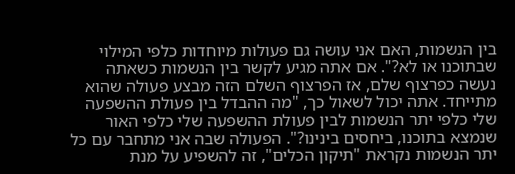בין הנשמות, האם אני עושה גם פעולות מיוחדות כלפי המילוי שבתוכנו או לא?". אם אתה מגיע לקשר בין הנשמות כשאתה נעשה כפרצוף שלם, אז הפרצוף השלם הזה מבצע פעולה שהוא מתייחד. אתה יכול לשאול כך, "מה ההבדל בין פעולת ההשפעה שלי כלפי יתר הנשמות לבין פעולת ההשפעה שלי כלפי האור שנמצא בתוכנו, ביחסים בינינו?". הפעולה שבה אני מתחבר עם כל יתר הנשמות נקראת "תיקון הכלים", זה להשפיע על מנת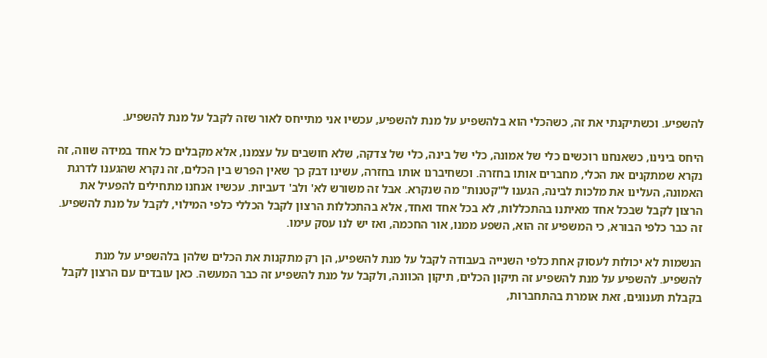להשפיע. וכשתיקנתי את זה, כשהכלי הוא בלהשפיע על מנת להשפיע, עכשיו אני מתייחס לאור שזה לקבל על מנת להשפיע.

היחס בינינו, כשאנחנו רוכשים כלי של אמונה, כלי של בינה, כלי של צדקה, שלא חושבים על עצמנו, אלא מקבלים כל אחד במידה שווה, זה נקרא שמתקנים את הכלי, מחברים אותו בחזרה. וכשחיברנו אותו בחזרה, עשינו דבק כך שאין הפרש בין הכלים, זה נקרא שהגענו לדרגת האמונה, העלינו את מלכות לבינה, הגענו ל"קטנות" מה שנקרא. אבל זה משורש לא' ולב' דעביות. עכשיו אנחנו מתחילים להפעיל את הרצון לקבל שבכל אחד מאיתנו בהתכללות, לא בכל אחד ואחד, אלא בהתכללות הרצון לקבל הכללי כלפי המילוי, לקבל על מנת להשפיע. זה כבר כלפי הבורא, כי המשפיע זה הוא, השפע ממנו, אור החכמה, ואז יש לנו עסק עימו.

הנשמות לא יכולות לעסוק אחת כלפי השנייה בעבודה לקבל על מנת להשפיע, הן רק מתקנות את הכלים שלהן בלהשפיע על מנת להשפיע. להשפיע על מנת להשפיע זה תיקון הכלים, תיקון הכוונה, ולקבל על מנת להשפיע זה כבר המעשה. כאן עובדים עם הרצון לקבל בקבלת תענוגים, זאת אומרת בהתחברות,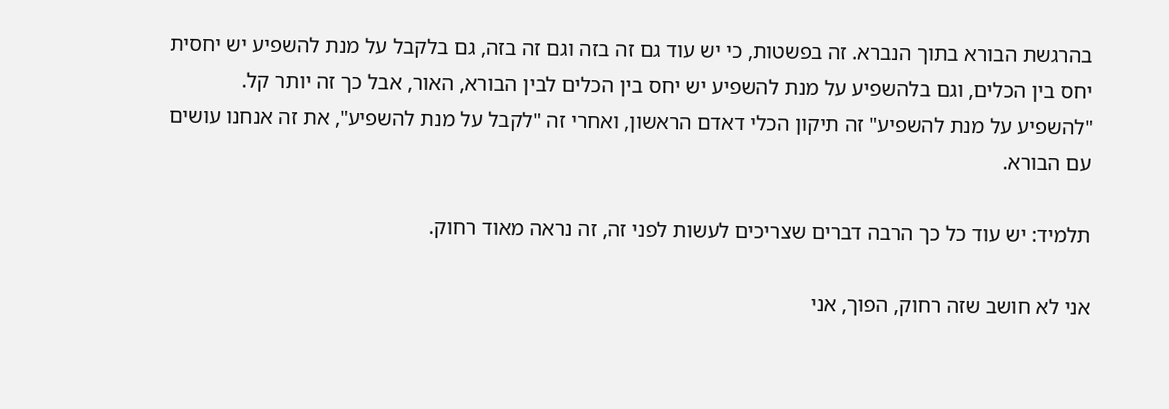בהרגשת הבורא בתוך הנברא. זה בפשטות, כי יש עוד גם זה בזה וגם זה בזה, גם בלקבל על מנת להשפיע יש יחסית יחס בין הכלים, וגם בלהשפיע על מנת להשפיע יש יחס בין הכלים לבין הבורא, האור, אבל כך זה יותר קל. "להשפיע על מנת להשפיע" זה תיקון הכלי דאדם הראשון, ואחרי זה "לקבל על מנת להשפיע", את זה אנחנו עושים עם הבורא.

תלמיד: יש עוד כל כך הרבה דברים שצריכים לעשות לפני זה, זה נראה מאוד רחוק.

אני לא חושב שזה רחוק, הפוך, אני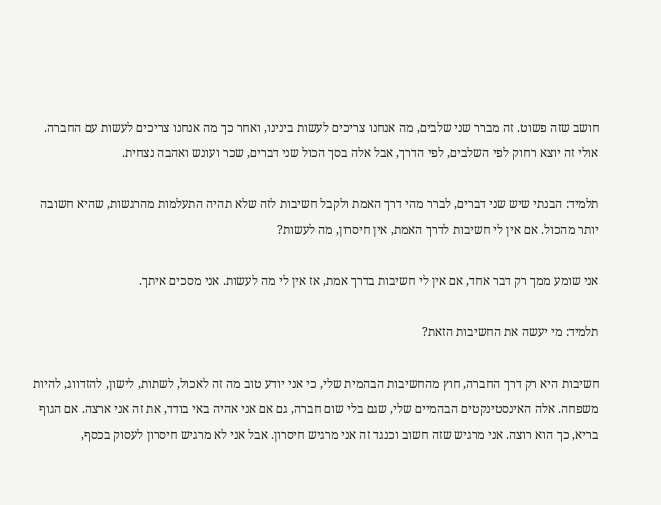חושב שזה פשוט. זה מברר שני שלבים, מה אנחנו צריכים לעשות בינינו, ואחר כך מה אנחנו צריכים לעשות עם החברה. אולי זה יוצא רחוק לפי השלבים, לפי הדרך, אבל אלה בסך הכול שני דברים, שכר ועונש ואהבה נצחית.

תלמיד: הבנתי שיש שני דברים, לברר מהי דרך האמת ולקבל חשיבות לזה שלא תהיה התעלמות מהרגשות, שהיא חשובה יותר מהכול. אם אין לי חשיבות לדרך האמת, אין חיסרון, מה לעשות?

אני שומע ממך רק דבר אחד, אם אין לי חשיבות בדרך אמת, אז אין לי מה לעשות. אני מסכים איתך.

תלמיד: מי יעשה את החשיבות הזאת?

חשיבות היא רק דרך החברה, חוץ מהחשיבות הבהמית שלי, כי אני יודע טוב מה זה לאכול, לשתות, לישון, להזדווג, להיות משפחה. אלה האינסטינקטים הבהמיים שלי, שגם בלי שום חברה, גם אם אני אהיה באי בודד, את זה אני ארצה. אם הגוף בריא, כך הוא רוצה. אני מרגיש שזה חשוב וכנגד זה אני מרגיש חיסרון. אבל אני לא מרגיש חיסרון לעסוק בכסף,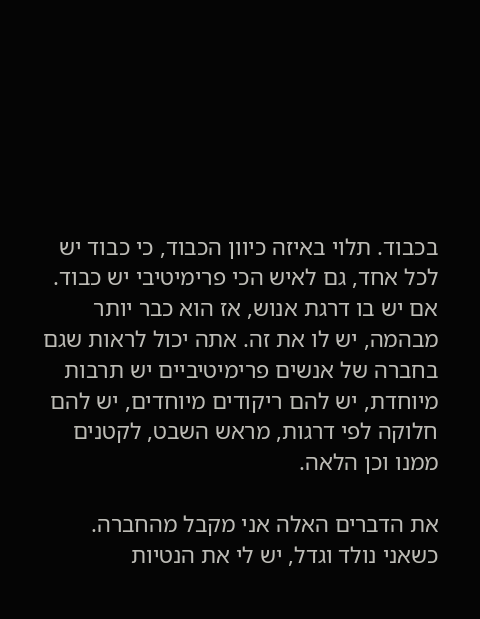בכבוד. תלוי באיזה כיוון הכבוד, כי כבוד יש לכל אחד, גם לאיש הכי פרימיטיבי יש כבוד. אם יש בו דרגת אנוש, אז הוא כבר יותר מבהמה, יש לו את זה. אתה יכול לראות שגם בחברה של אנשים פרימיטיביים יש תרבות מיוחדת, יש להם ריקודים מיוחדים, יש להם חלוקה לפי דרגות, מראש השבט, לקטנים ממנו וכן הלאה.

את הדברים האלה אני מקבל מהחברה. כשאני נולד וגדל, יש לי את הנטיות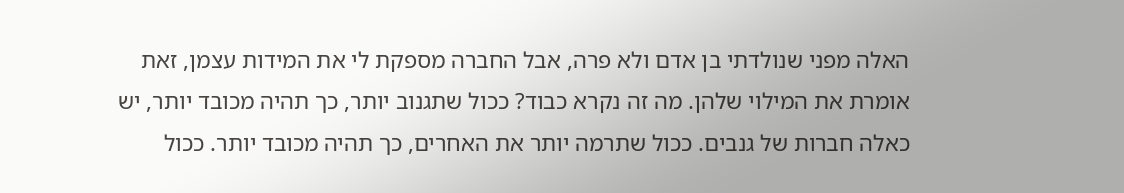האלה מפני שנולדתי בן אדם ולא פרה, אבל החברה מספקת לי את המידות עצמן, זאת אומרת את המילוי שלהן. מה זה נקרא כבוד? ככול שתגנוב יותר, כך תהיה מכובד יותר, יש כאלה חברות של גנבים. ככול שתרמה יותר את האחרים, כך תהיה מכובד יותר. ככול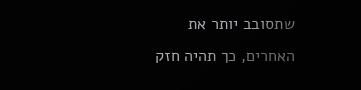שתסובב יותר את האחרים, כך תהיה חזק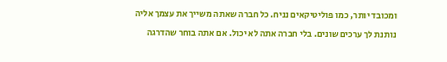ומכובד יותר, כמו פוליטיקאים נניח. כל חברה שאתה משייך את עצמך אליה נותנת לך ערכים שונים. בלי חברה אתה לא יכול. אם אתה בוחר שהדרגה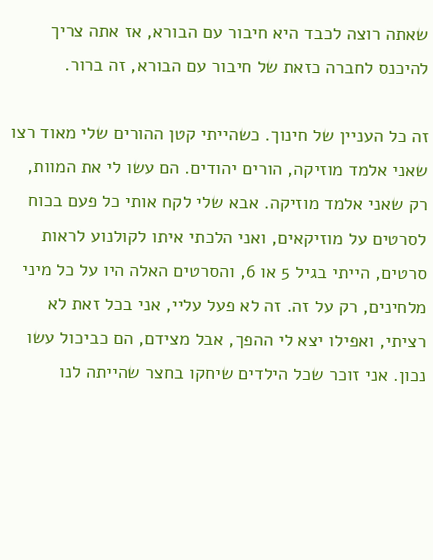שאתה רוצה לכבד היא חיבור עם הבורא, אז אתה צריך להיכנס לחברה כזאת של חיבור עם הבורא, זה ברור.

זה כל העניין של חינוך. כשהייתי קטן ההורים שלי מאוד רצו שאני אלמד מוזיקה, הורים יהודים. הם עשו לי את המוות, רק שאני אלמד מוזיקה. אבא שלי לקח אותי כל פעם בכוח לסרטים על מוזיקאים, ואני הלכתי איתו לקולנוע לראות סרטים, הייתי בגיל 5 או 6, והסרטים האלה היו על כל מיני מלחינים, רק על זה. זה לא פעל עליי, אני בכל זאת לא רציתי, ואפילו יצא לי ההפך, אבל מצידם, הם כביכול עשו נכון. אני זוכר שכל הילדים שיחקו בחצר שהייתה לנו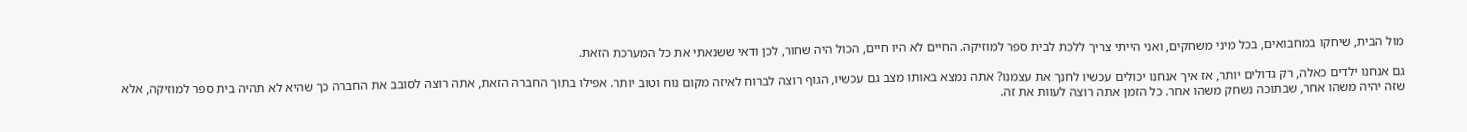מול הבית, שיחקו במחבואים, בכל מיני משחקים, ואני הייתי צריך ללכת לבית ספר למוזיקה. החיים לא היו חיים, הכול היה שחור, לכן ודאי ששנאתי את כל המערכת הזאת.

גם אנחנו ילדים כאלה, רק גדולים יותר, אז איך אנחנו יכולים עכשיו לחנך את עצמנו? אתה נמצא באותו מצב גם עכשיו, הגוף רוצה לברוח לאיזה מקום נוח וטוב יותר. אפילו בתוך החברה הזאת, אתה רוצה לסובב את החברה כך שהיא לא תהיה בית ספר למוזיקה, אלא שזה יהיה משהו אחר, שבתוכה נשחק משהו אחר. כל הזמן אתה רוצה לעוות את זה.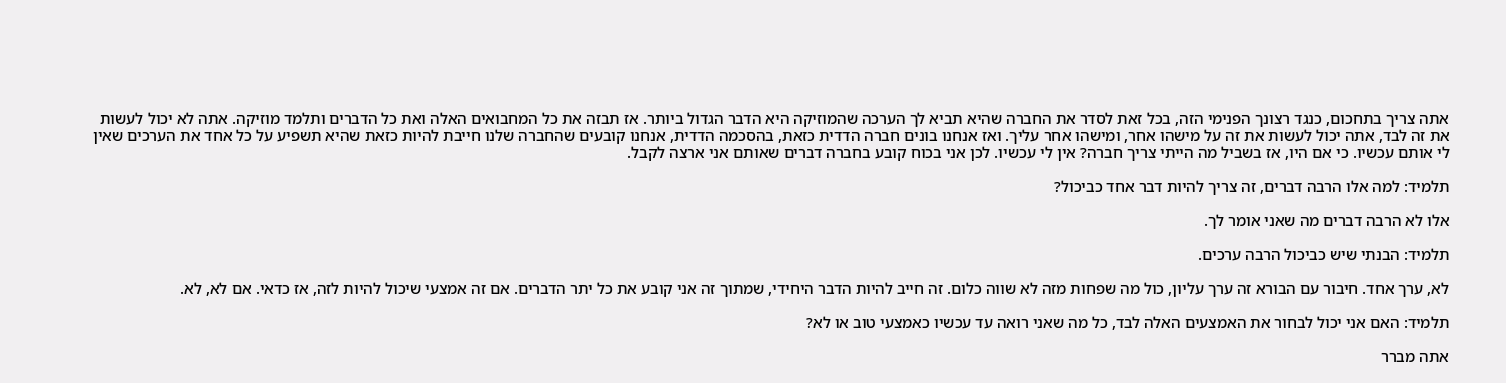אתה צריך בתחכום, כנגד רצונך הפנימי הזה, בכל זאת לסדר את החברה שהיא תביא לך הערכה שהמוזיקה היא הדבר הגדול ביותר. אז תבזה את כל המחבואים האלה ואת כל הדברים ותלמד מוזיקה. אתה לא יכול לעשות את זה לבד, אתה יכול לעשות את זה על מישהו אחר, ומישהו אחר עליך. ואז אנחנו בונים חברה הדדית כזאת, בהסכמה הדדית, אנחנו קובעים שהחברה שלנו חייבת להיות כזאת שהיא תשפיע על כל אחד את הערכים שאין לי אותם עכשיו. כי אם היו, אז בשביל מה הייתי צריך חברה? אין לי עכשיו. לכן אני בכוח קובע בחברה דברים שאותם אני ארצה לקבל.

תלמיד: למה אלו הרבה דברים, זה צריך להיות דבר אחד כביכול?

אלו לא הרבה דברים מה שאני אומר לך.

תלמיד: הבנתי שיש כביכול הרבה ערכים.

לא, ערך אחד. חיבור עם הבורא זה ערך עליון, כול מה שפחות מזה לא שווה כלום. זה חייב להיות הדבר היחידי, שמתוך זה אני קובע את כל יתר הדברים. אם זה אמצעי שיכול להיות לזה, אז כדאי. אם לא, לא.

תלמיד: האם אני יכול לבחור את האמצעים האלה לבד, כל מה שאני רואה עד עכשיו כאמצעי טוב או לא?

אתה מברר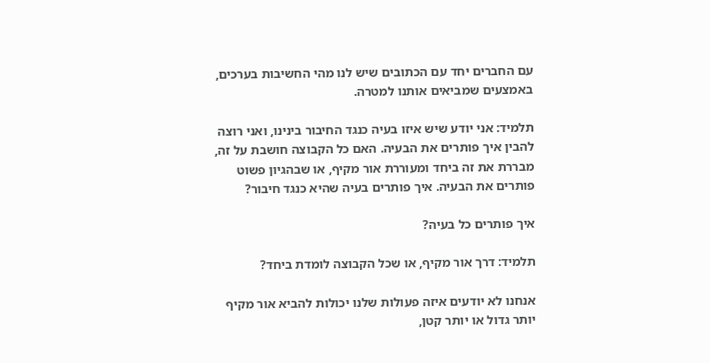עם החברים יחד עם הכתובים שיש לנו מהי החשיבות בערכים, באמצעים שמביאים אותנו למטרה.

תלמיד: אני יודע שיש איזו בעיה כנגד החיבור בינינו, ואני רוצה להבין איך פותרים את הבעיה. האם כל הקבוצה חושבת על זה, מבררת את זה ביחד ומעוררת אור מקיף, או שבהגיון פשוט פותרים את הבעיה. איך פותרים בעיה שהיא כנגד חיבור?

איך פותרים כל בעיה?

תלמיד: דרך אור מקיף, או שכל הקבוצה לומדת ביחד?

אנחנו לא יודעים איזה פעולות שלנו יכולות להביא אור מקיף יותר גדול או יותר קטן,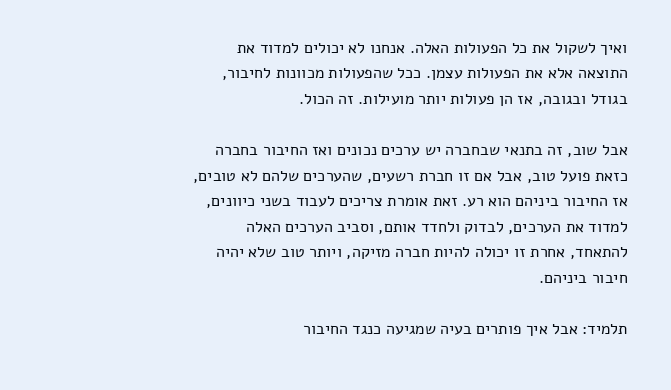ואיך לשקול את כל הפעולות האלה. אנחנו לא יכולים למדוד את התוצאה אלא את הפעולות עצמן. ככל שהפעולות מכוונות לחיבור, בגודל ובגובה, אז הן פעולות יותר מועילות. זה הכול.

אבל שוב, זה בתנאי שבחברה יש ערכים נכונים ואז החיבור בחברה כזאת פועל טוב, אבל אם זו חברת רשעים, שהערכים שלהם לא טובים, אז החיבור ביניהם הוא רע. זאת אומרת צריכים לעבוד בשני כיוונים, למדוד את הערכים, לבדוק ולחדד אותם, וסביב הערכים האלה להתאחד, אחרת זו יכולה להיות חברה מזיקה, ויותר טוב שלא יהיה חיבור ביניהם.

תלמיד: אבל איך פותרים בעיה שמגיעה כנגד החיבור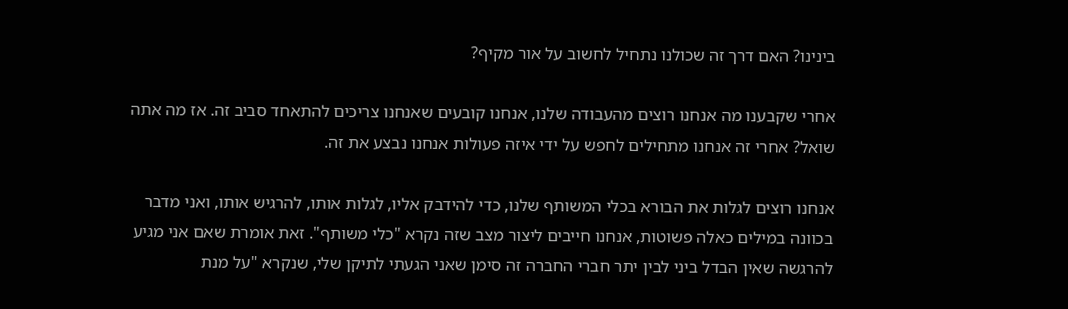בינינו? האם דרך זה שכולנו נתחיל לחשוב על אור מקיף?

אחרי שקבענו מה אנחנו רוצים מהעבודה שלנו, אנחנו קובעים שאנחנו צריכים להתאחד סביב זה. אז מה אתה שואל? אחרי זה אנחנו מתחילים לחפש על ידי איזה פעולות אנחנו נבצע את זה.

אנחנו רוצים לגלות את הבורא בכלי המשותף שלנו, כדי להידבק אליו, לגלות אותו, להרגיש אותו, ואני מדבר בכוונה במילים כאלה פשוטות, אנחנו חייבים ליצור מצב שזה נקרא "כלי משותף". זאת אומרת שאם אני מגיע להרגשה שאין הבדל ביני לבין יתר חברי החברה זה סימן שאני הגעתי לתיקן שלי, שנקרא "על מנת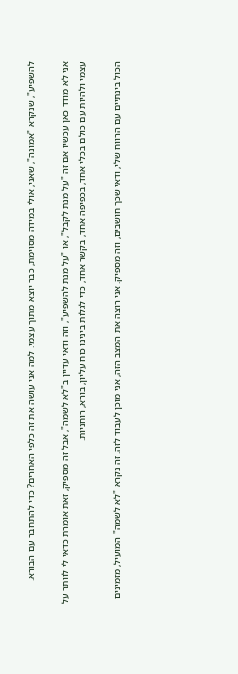להשפיע", שנקרא "אמונה", שאני, אולי במידה מסוימת, כבר יוצא מתוך עצמי. למה אני עושה את זה כלפי האחרים? כדי להתחבר עם הבורא.

אני לא מודד כאן עכשיו אם זה "על מנת לקבל", או "על מנת להשפיע", וזה ודאי עדיין ב"לא לשמה", אבל זה מספיק, זאת אומרת כדאי לי לוותר על עצמי ולהיות עם כולם בכלי אחד, בכפיפה אחד, בקשר אחד, כדי לגלות בינינו כוח עליון, בורא, רוחניות.

הכול בינתיים עם הרווח שלי, ודאי שכך חושבים, וזה מספיק. אני רוצה את המצב הזה, אני מוכן לעבוד לזה. זה נקרא "לא לשמה" המועיל, מזמינים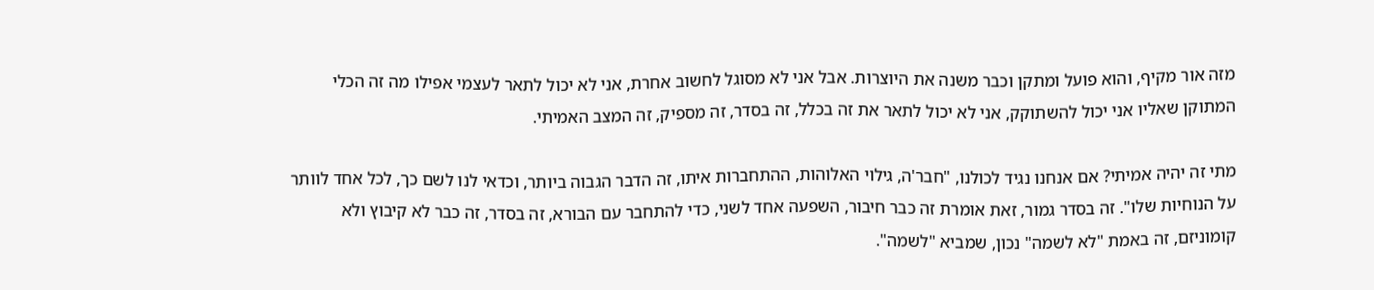מזה אור מקיף, והוא פועל ומתקן וכבר משנה את היוצרות. אבל אני לא מסוגל לחשוב אחרת, אני לא יכול לתאר לעצמי אפילו מה זה הכלי המתוקן שאליו אני יכול להשתוקק, אני לא יכול לתאר את זה בכלל, זה בסדר, זה מספיק, זה המצב האמיתי.

מתי זה יהיה אמיתי? אם אנחנו נגיד לכולנו, "חבר'ה, גילוי האלוהות, ההתחברות איתו, זה הדבר הגבוה ביותר, וכדאי לנו לשם כך, לכל אחד לוותר על הנוחיות שלו". זה בסדר גמור, זאת אומרת זה כבר חיבור, השפעה אחד לשני, כדי להתחבר עם הבורא, זה בסדר, זה כבר לא קיבוץ ולא קומוניזם, זה באמת "לא לשמה" נכון, שמביא "לשמה".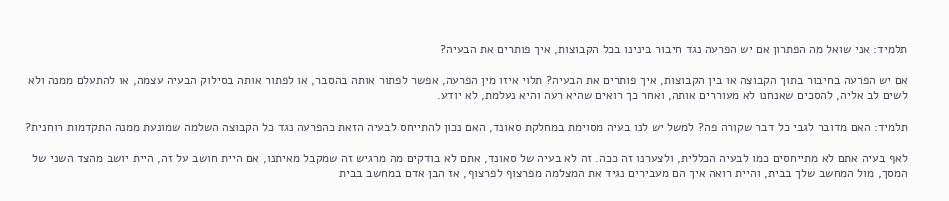תלמיד: אני שואל מה הפתרון אם יש הפרעה נגד חיבור בינינו בכל הקבוצות, איך פותרים את הבעיה?

אם יש הפרעה בחיבור בתוך הקבוצה או בין הקבוצות, איך פותרים את הבעיה? תלוי איזו מין הפרעה, אפשר לפתור אותה בהסבר, או לפתור אותה בסילוק הבעיה עצמה, או להתעלם ממנה ולא לשים לב אליה, להסכים שאנחנו לא מעוררים אותה, ואחר כך רואים שהיא רעה והיא נעלמת, לא יודע.

תלמיד: האם מדובר לגבי כל דבר שקורה פה? למשל יש לנו בעיה מסוימת במחלקת סאונד, האם נכון להתייחס לבעיה הזאת כהפרעה נגד כל הקבוצה השלמה שמונעת ממנה התקדמות רוחנית?

לאף בעיה אתם לא מתייחסים כמו לבעיה הכללית, ולצערנו זה ככה. זה לא בעיה של סאונד, אתם לא בודקים מה מרגיש זה שמקבל מאיתנו, אם היית חושב על זה, היית יושב מהצד השני של המסך, מול המחשב שלך בבית, והיית רואה איך הם מעבירים נגיד את המצלמה מפרצוף לפרצוף, אז הבן אדם במחשב בבית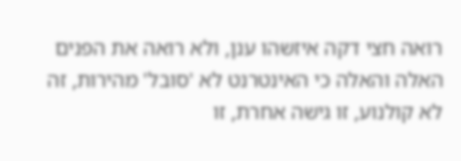רואה חצי דקה איזשהו ענן, ולא רואה את הפנים האלה והאלה כי האינטרנט לא 'סובל' מהירות, זה לא קולנוע, זו גישה אחרת, זו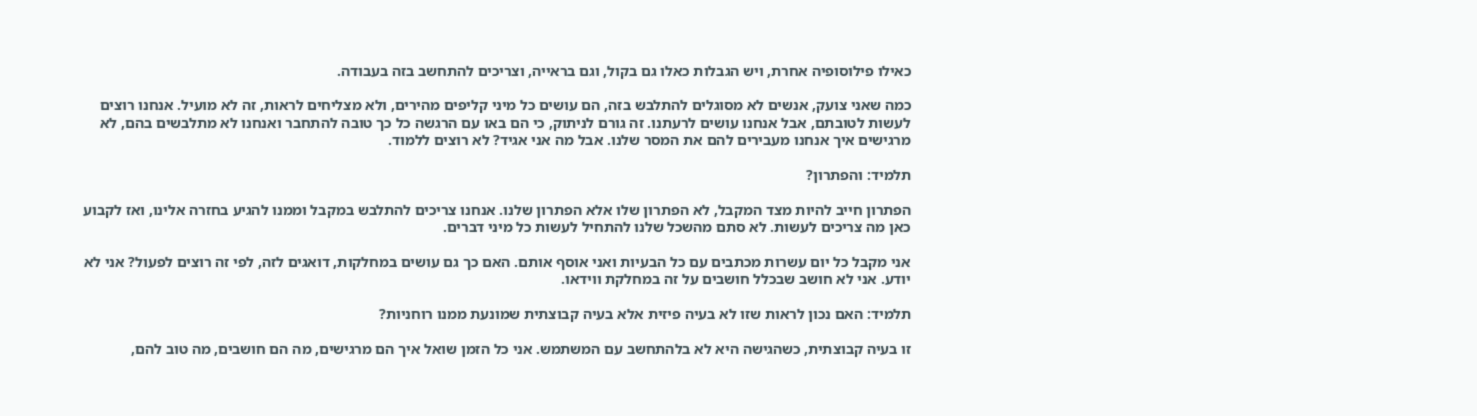כאילו פילוסופיה אחרת, ויש הגבלות כאלו גם בקול, וגם בראייה, וצריכים להתחשב בזה בעבודה.

כמה שאני צועק, אנשים לא מסוגלים להתלבש בזה, הם עושים כל מיני קליפים מהירים, ולא מצליחים לראות, זה לא מועיל. אנחנו רוצים לעשות לטובתם, אבל אנחנו עושים לרעתנו. זה גורם לניתוק, כי הם באו עם הרגשה כל כך טובה להתחבר ואנחנו לא מתלבשים בהם, לא מרגישים איך אנחנו מעבירים להם את המסר שלנו. אבל מה אני אגיד? לא רוצים ללמוד.

תלמיד: והפתרון?

הפתרון חייב להיות מצד המקבל, לא הפתרון שלו אלא הפתרון שלנו. אנחנו צריכים להתלבש במקבל וממנו להגיע בחזרה אלינו, ואז לקבוע כאן מה צריכים לעשות. לא סתם מהשכל שלנו להתחיל לעשות כל מיני דברים.

אני מקבל כל יום עשרות מכתבים עם כל הבעיות ואני אוסף אותם. האם כך גם עושים במחלקות, דואגים לזה, לפי זה רוצים לפעול? אני לא יודע. אני לא חושב שבכלל חושבים על זה במחלקת ווידאו.

תלמיד: האם נכון לראות שזו לא בעיה פיזית אלא בעיה קבוצתית שמונעת ממנו רוחניות?

זו בעיה קבוצתית, כשהגישה היא לא בלהתחשב עם המשתמש. אני כל הזמן שואל איך הם מרגישים, מה הם חושבים, מה טוב להם,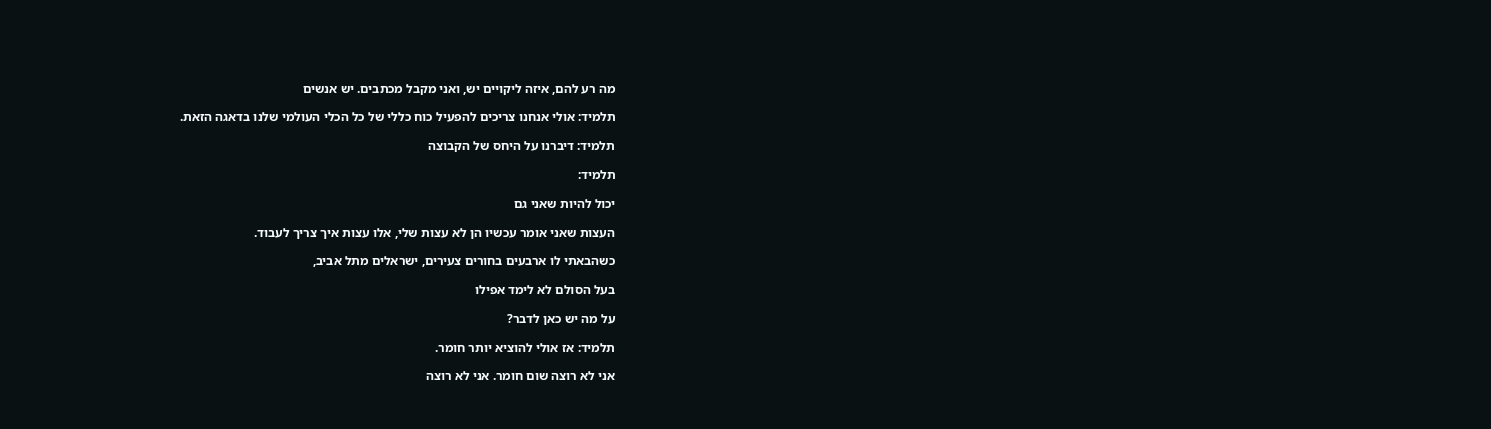מה רע להם, איזה ליקויים יש, ואני מקבל מכתבים. יש אנשים

תלמיד: אולי אנחנו צריכים להפעיל כוח כללי של כל הכלי העולמי שלנו בדאגה הזאת.

תלמיד: דיברנו על היחס של הקבוצה

תלמיד:

יכול להיות שאני גם

העצות שאני אומר עכשיו הן לא עצות שלי, אלו עצות איך צריך לעבוד.

כשהבאתי לו ארבעים בחורים צעירים, ישראלים מתל אביב,

בעל הסולם לא לימד אפילו

על מה יש כאן לדבר?

תלמיד: אז אולי להוציא יותר חומר.

אני לא רוצה שום חומר. אני לא רוצה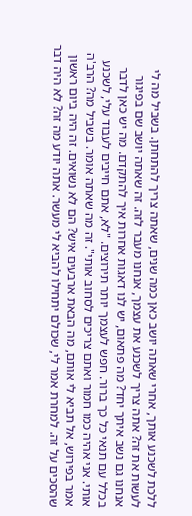ללכת לשכנע אותך, אחרי שאתה יושב כאן כמה שנים, שאתה צריך להתחתן. בשביל מה לי לעשות את זה? אתה צריך לשכנע את עצמך, אנחנו מעבר לזה. זה שאתה יושב שם בפיגור אנחנו גם נשב איתך יחד? מה פתאום, יש לנו דאגות אחרות איך להתקדם. מה יש כאן לדבר בכלל עם תנאי כל כך ברור. חפש לעצמך יותר תירוצים. "לא, אתם חייבים לעבוד עלי, לשכנע אותי. אני אהיה כמו חמור ואתם צריכים לסחוב אותי". זה מה שאתה אומר. בשביל מה? הרב'ה אמר בפירוש, אל תביא לי אותם, מה הבאת ארבעים איש? הם לא נשואים. זה היה ביום ראשון שהסכים על זה. למחרת אמר לי, שכולם יתחילו להביא לי מעשר. אתה יודע מה זה? לא היה דבר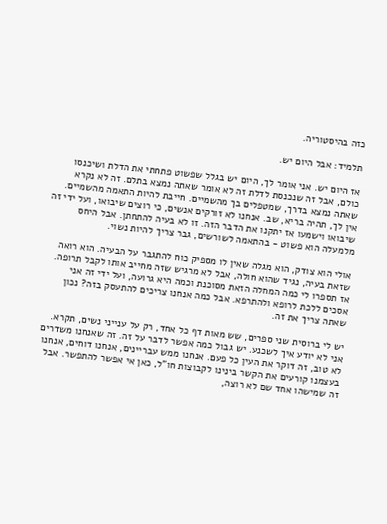כזה בהיסטוריה.

תלמיד: אבל היום יש.

אז היום יש. אני אומר לך, היום יש בגלל שפשוט פתחתי את הדלת ושיכנסו כולם, אבל זה שנכנסת לדלת זה לא אומר שאתה נמצא בתלם. זה לא נקרא שאתה נמצא בדרך, שמטפלים בך מהשמיים. חייבת להיות התאמה מהשמיים. אין לך, תהיה בריא, שב. אנחנו לא זורקים אנשים, כי רוצים שיבואו, ועל ידי זה שיבואו וישמעו אז יתקנו את הדבר הזה. זו לא בעיה להתחתן. אבל היחס מלמעלה הוא פשוט - בהתאמה לשורשים, גבר צריך להיות נשוי.

אולי הוא צודק, הוא מגלה שאין לו מספיק כוח להתגבר על הבעיה. הוא רואה שזאת בעיה, נגיד שהוא חולה, אבל לא מרגיש שזה מחייב אותו לקבל תרופה. אז תספרו לי כמה המחלה הזאת מסוכנת וכמה היא גרועה, ועל ידי זה אני אסכים ללכת לרופא ולהתרפא. אבל כמה אנחנו צריכים להתעסק בזה? נכון שאתה צריך את זה.

יש לי ברוסית שני ספרים, שש מאות דף כל אחד, רק על ענייני נשים, תקרא. אני לא יודע איך לשכנע. יש גבול כמה אפשר לדבר על זה. זה שאנחנו משדרים לא טוב, זה דוקר את העין כל פעם. אנחנו ממש עבריינים, אנחנו דוחים, אנחנו בעצמנו קורעים את הקשר בינינו לקבוצות חו"ל, כאן אי אפשר להתפשר. אבל זה שמישהו אחד שם לא רוצה,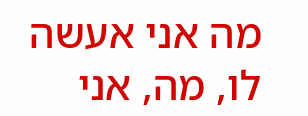מה אני אעשה לו, מה, אני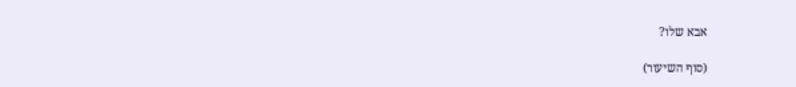אבא שלו?

(סוף השיעור)